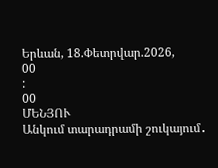Երևան, 18.Փետրվար.2026,
00
:
00
ՄԵՆՅՈՒ
Անկում տարադրամի շուկայում․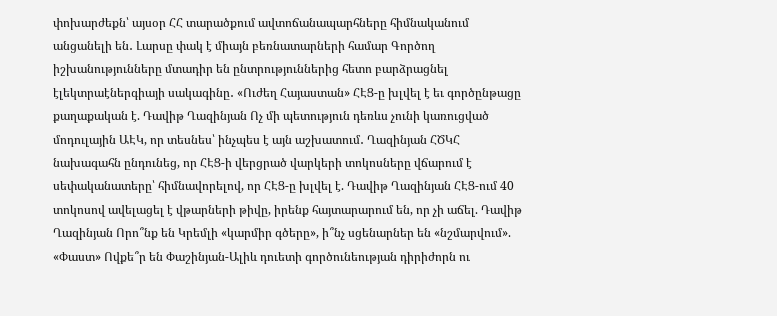փոխարժեքն՝ այսօր ՀՀ տարածքում ավտոճանապարհները հիմնականում անցանելի են․ Լարսը փակ է միայն բեռնատարների համար Գործող իշխանությունները մտադիր են ընտրություններից հետո բարձրացնել էլեկտրաէներգիայի սակագինը․ «Ուժեղ Հայաստան» ՀԷՑ-ը խլվել է եւ գործընթացը քաղաքական է. Դավիթ Ղազինյան Ոչ մի պետություն դեռևս չունի կառուցված մոդուլային ԱԷԿ, որ տեսնես՝ ինչպես է այն աշխատում․ Ղազինյան ՀԾԿՀ նախագահն ընդունեց, որ ՀԷՑ-ի վերցրած վարկերի տոկոսները վճարում է սեփականատերը՝ հիմնավորելով, որ ՀԷՑ-ը խլվել է. Դավիթ Ղազինյան ՀԷՑ-ում 40 տոկոսով ավելացել է վթարների թիվը, իրենք հայտարարում են, որ չի աճել. Դավիթ Ղազինյան Որո՞նք են Կրեմլի «կարմիր գծերը», ի՞նչ սցենարներ են «նշմարվում». «Փաստ» Ովքե՞ր են Փաշինյան-Ալիև դուետի գործունեության դիրիժորն ու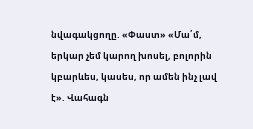նվագակցողը. «Փաստ» «Մա՛մ, երկար չեմ կարող խոսել, բոլորին կբարևես, կասես, որ ամեն ինչ լավ է». Վահագն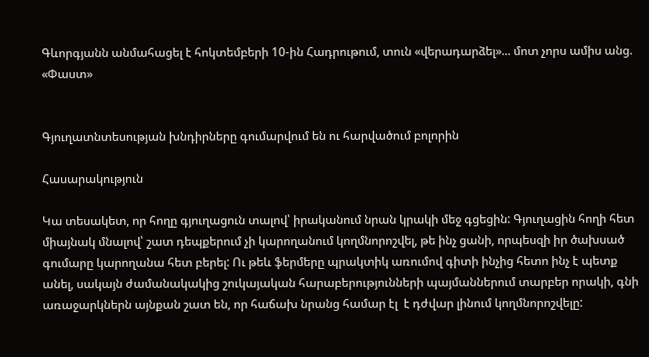Գևորգյանն անմահացել է հոկտեմբերի 10-ին Հադրութում, տուն «վերադարձել»... մոտ չորս ամիս անց. «Փաստ»


Գյուղատնտեսության խնդիրները գումարվում են ու հարվածում բոլորին

Հասարակություն

Կա տեսակետ, որ հողը գյուղացուն տալով՝ իրականում նրան կրակի մեջ գցեցին: Գյուղացին հողի հետ միայնակ մնալով՝ շատ դեպքերում չի կարողանում կողմնորոշվել, թե ինչ ցանի, որպեսզի իր ծախսած գումարը կարողանա հետ բերել: Ու թեև ֆերմերը պրակտիկ առումով գիտի ինչից հետո ինչ է պետք անել, սակայն ժամանակակից շուկայական հարաբերությունների պայմաններում տարբեր որակի, գնի առաջարկներն այնքան շատ են, որ հաճախ նրանց համար էլ  է դժվար լինում կողմնորոշվելը: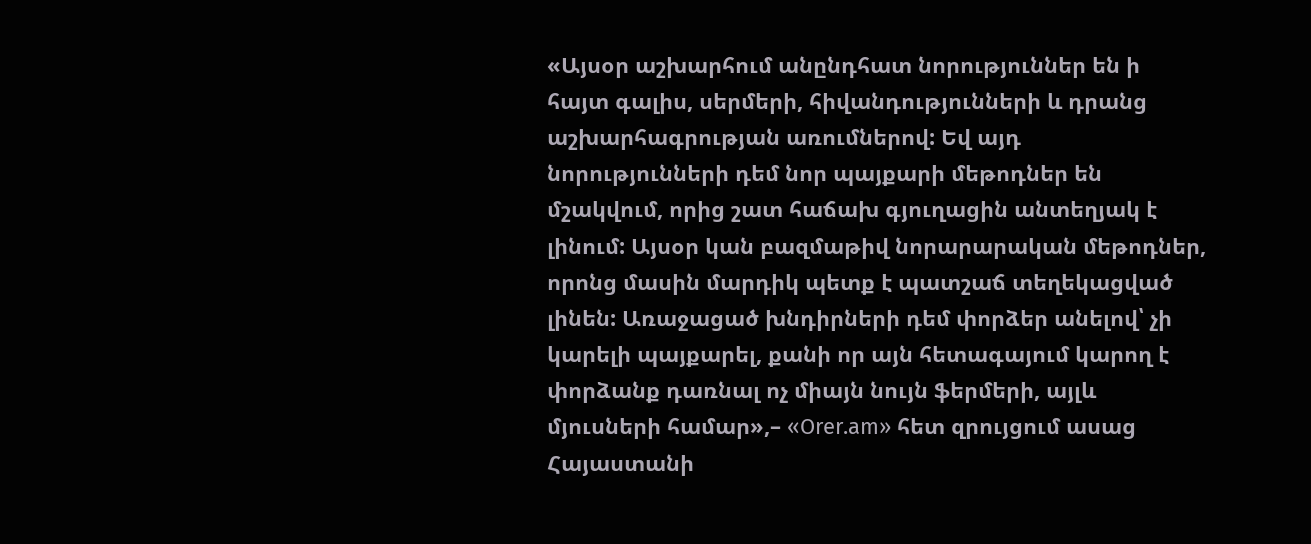«Այսօր աշխարհում անընդհատ նորություններ են ի հայտ գալիս, սերմերի, հիվանդությունների և դրանց աշխարհագրության առումներով: Եվ այդ նորությունների դեմ նոր պայքարի մեթոդներ են մշակվում, որից շատ հաճախ գյուղացին անտեղյակ է լինում: Այսօր կան բազմաթիվ նորարարական մեթոդներ, որոնց մասին մարդիկ պետք է պատշաճ տեղեկացված լինեն: Առաջացած խնդիրների դեմ փորձեր անելով՝ չի կարելի պայքարել, քանի որ այն հետագայում կարող է փորձանք դառնալ ոչ միայն նույն ֆերմերի, այլև մյուսների համար»,– «Orer.am» հետ զրույցում ասաց Հայաստանի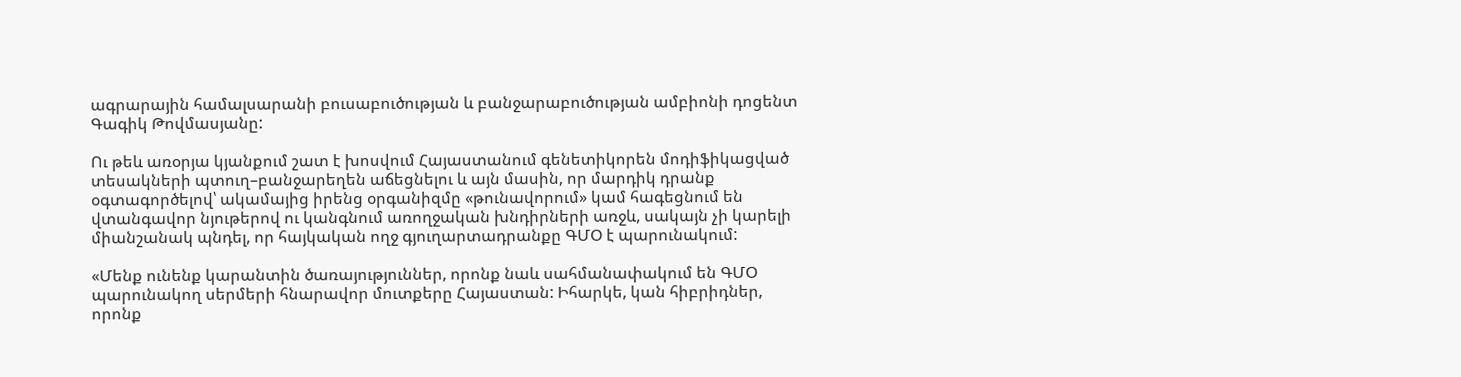ագրարային համալսարանի բուսաբուծության և բանջարաբուծության ամբիոնի դոցենտ Գագիկ Թովմասյանը:

Ու թեև առօրյա կյանքում շատ է խոսվում Հայաստանում գենետիկորեն մոդիֆիկացված տեսակների պտուղ–բանջարեղեն աճեցնելու և այն մասին, որ մարդիկ դրանք օգտագործելով՝ ակամայից իրենց օրգանիզմը «թունավորում» կամ հագեցնում են վտանգավոր նյութերով ու կանգնում առողջական խնդիրների առջև, սակայն չի կարելի միանշանակ պնդել, որ հայկական ողջ գյուղարտադրանքը ԳՄՕ է պարունակում:

«Մենք ունենք կարանտին ծառայություններ, որոնք նաև սահմանափակում են ԳՄՕ պարունակող սերմերի հնարավոր մուտքերը Հայաստան: Իհարկե, կան հիբրիդներ, որոնք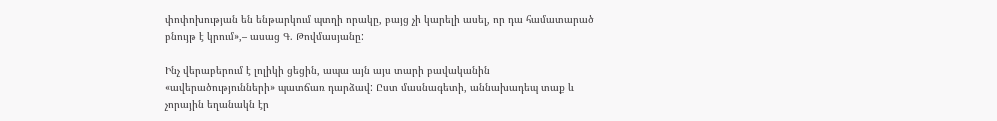փոփոխության են ենթարկում պտղի որակը, բայց չի կարելի ասել, որ դա համատարած բնույթ է կրում»,– ասաց Գ. Թովմասյանը:

Ինչ վերաբերում է լոլիկի ցեցին, ապա այն այս տարի բավականին «ավերածությունների» պատճառ դարձավ: Ըստ մասնագետի, աննախադեպ տաք և չորային եղանակն էր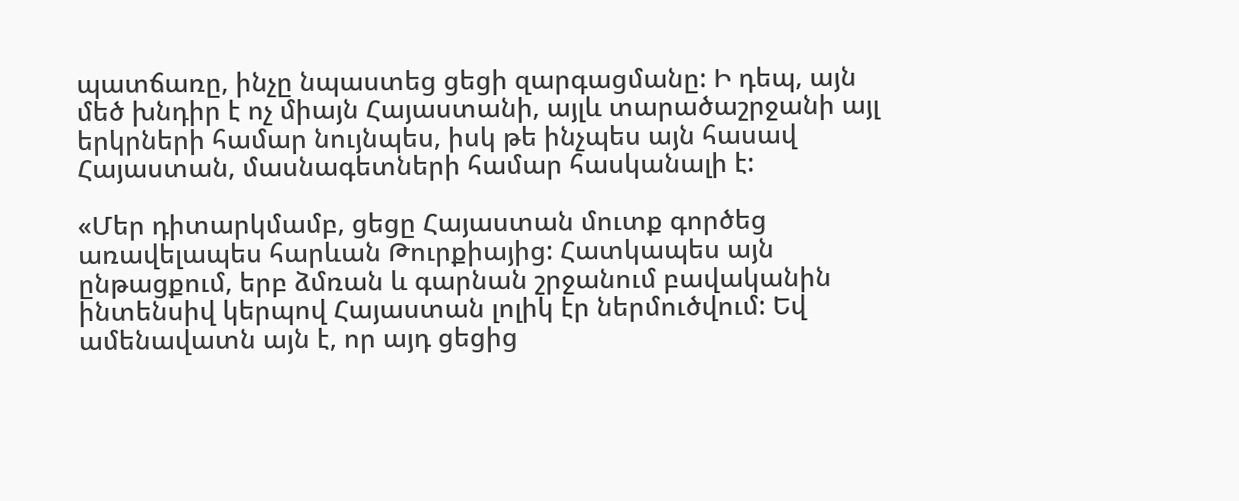պատճառը, ինչը նպաստեց ցեցի զարգացմանը: Ի դեպ, այն մեծ խնդիր է ոչ միայն Հայաստանի, այլև տարածաշրջանի այլ երկրների համար նույնպես, իսկ թե ինչպես այն հասավ Հայաստան, մասնագետների համար հասկանալի է:

«Մեր դիտարկմամբ, ցեցը Հայաստան մուտք գործեց առավելապես հարևան Թուրքիայից: Հատկապես այն ընթացքում, երբ ձմռան և գարնան շրջանում բավականին ինտենսիվ կերպով Հայաստան լոլիկ էր ներմուծվում: Եվ ամենավատն այն է, որ այդ ցեցից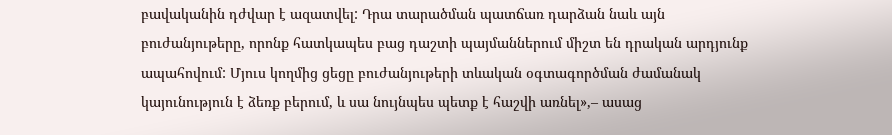բավականին դժվար է ազատվել: Դրա տարածման պատճառ դարձան նաև այն բուժանյութերը, որոնք հատկապես բաց դաշտի պայմաններում միշտ են դրական արդյունք ապահովում: Մյուս կողմից ցեցը բուժանյութերի տևական օգտագործման ժամանակ կայունություն է ձեռք բերում, և սա նույնպես պետք է հաշվի առնել»,– ասաց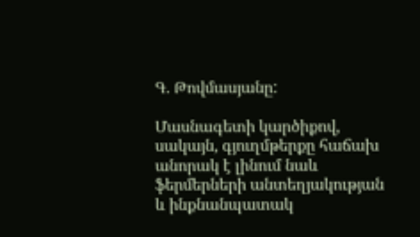Գ. Թովմասյանը:

Մասնագետի կարծիքով, սակայն, գյուղմթերքը հաճախ անորակ է լինում նաև ֆերմերների անտեղյակության և ինքնանպատակ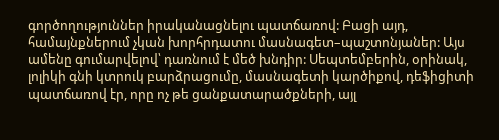գործողություններ իրականացնելու պատճառով: Բացի այդ, համայնքներում չկան խորհրդատու մասնագետ–պաշտոնյաներ: Այս ամենը գումարվելով՝ դառնում է մեծ խնդիր: Սեպտեմբերին, օրինակ, լոլիկի գնի կտրուկ բարձրացումը, մասնագետի կարծիքով, դեֆիցիտի պատճառով էր, որը ոչ թե ցանքատարածքների, այլ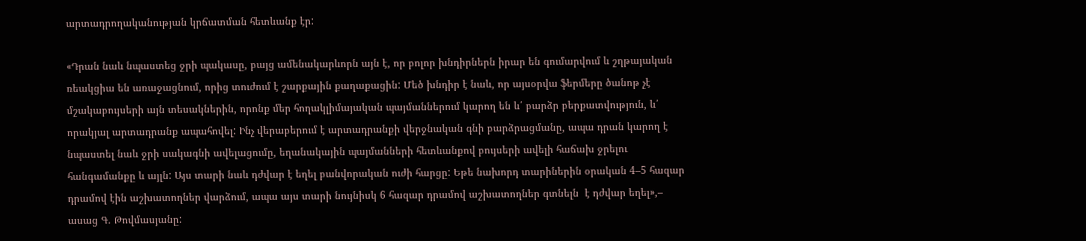արտադրողականության կրճատման հետևանք էր:

«Դրան նաև նպաստեց ջրի պակասը, բայց ամենակարևորն այն է, որ բոլոր խնդիրներն իրար են գումարվում և շղթայական ռեակցիա են առաջացնում, որից տուժում է շարքային քաղաքացին: Մեծ խնդիր է նաև, որ այսօրվա ֆերմերը ծանոթ չէ մշակաբույսերի այն տեսակներին, որոնք մեր հողակլիմայական պայմաններում կարող են և՛ բարձր բերքատվություն, և՛ որակյալ արտադրանք ապահովել: Ինչ վերաբերում է արտադրանքի վերջնական գնի բարձրացմանը, ապա դրան կարող է նպաստել նաև ջրի սակագնի ավելացումը, եղանակային պայմանների հետևանքով բույսերի ավելի հաճախ ջրելու հանգամանքը և այլն: Այս տարի նաև դժվար է եղել բանվորական ուժի հարցը: Եթե նախորդ տարիներին օրական 4–5 հազար դրամով էին աշխատողներ վարձում, ապա այս տարի նույնիսկ 6 հազար դրամով աշխատողներ գտնելն  է դժվար եղել»,– ասաց Գ. Թովմասյանը: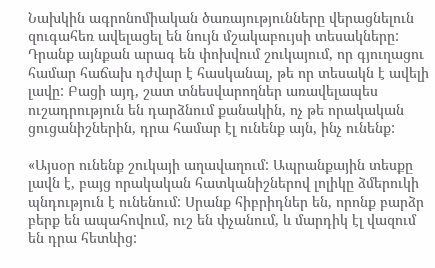Նախկին ագրոնոմիական ծառայությունները վերացնելուն զուգահեռ ավելացել են նույն մշակաբույսի տեսակները: Դրանք այնքան արագ են փոխվում շուկայում, որ գյուղացու համար հաճախ դժվար է հասկանալ, թե որ տեսակն է ավելի լավը: Բացի այդ, շատ տնեսվարողներ առավելապես ուշադրություն են դարձնում քանակին, ոչ թե որակական ցուցանիշներին, դրա համար էլ ունենք այն, ինչ ունենք:

«Այսօր ունենք շուկայի աղավաղում: Ապրանքային տեսքը լավն է, բայց որակական հատկանիշներով լոլիկը ձմերուկի պնդություն է ունենում: Սրանք հիբրիդներ են, որոնք բարձր բերք են ապահովում, ուշ են փչանում, և մարդիկ էլ վազում են դրա հետևից: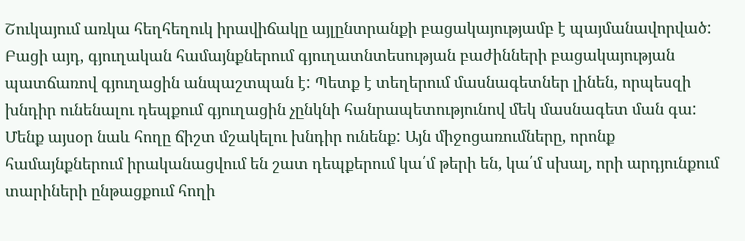Շուկայում առկա հեղհեղուկ իրավիճակը այլընտրանքի բացակայությամբ է պայմանավորված: Բացի այդ, գյուղական համայնքներում գյուղատնտեսության բաժինների բացակայության պատճառով գյուղացին անպաշտպան է: Պետք է տեղերում մասնագետներ լինեն, որպեսզի խնդիր ունենալու դեպքում գյուղացին չընկնի հանրապետությունով մեկ մասնագետ ման գա: Մենք այսօր նաև հողը ճիշտ մշակելու խնդիր ունենք: Այն միջոցառումները, որոնք համայնքներում իրականացվում են շատ դեպքերում կա՛մ թերի են, կա՛մ սխալ, որի արդյունքում տարիների ընթացքում հողի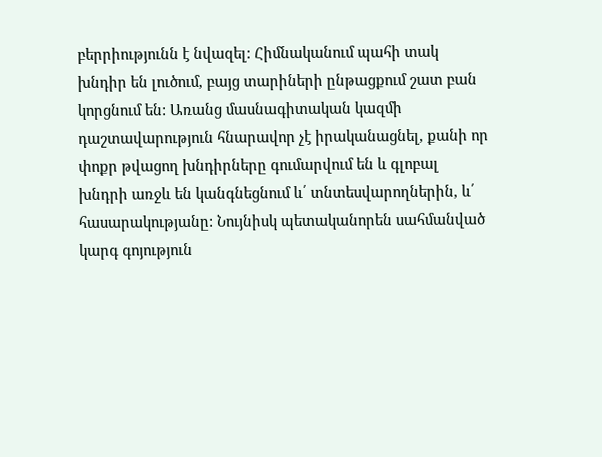բերրիությունն է նվազել: Հիմնականում պահի տակ խնդիր են լուծում, բայց տարիների ընթացքում շատ բան կորցնում են: Առանց մասնագիտական կազմի դաշտավարություն հնարավոր չէ իրականացնել, քանի որ փոքր թվացող խնդիրները գումարվում են և գլոբալ խնդրի առջև են կանգնեցնում և՛ տնտեսվարողներին, և՛ հասարակությանը: Նույնիսկ պետականորեն սահմանված կարգ գոյություն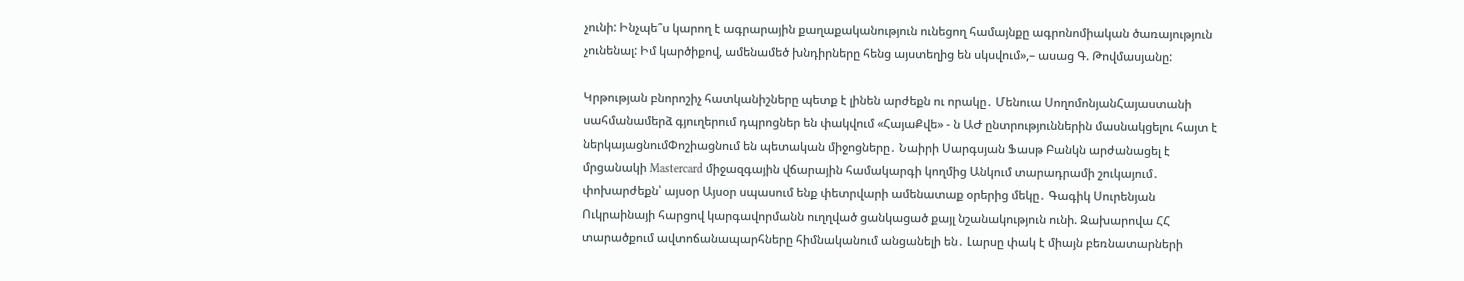չունի: Ինչպե՞ս կարող է ագրարային քաղաքականություն ունեցող համայնքը ագրոնոմիական ծառայություն չունենալ: Իմ կարծիքով, ամենամեծ խնդիրները հենց այստեղից են սկսվում»,– ասաց Գ. Թովմասյանը:

Կրթության բնորոշիչ հատկանիշները պետք է լինեն արժեքն ու որակը․ Մենուա ՍողոմոնյանՀայաստանի սահմանամերձ գյուղերում դպրոցներ են փակվում «ՀայաՔվե» - ն ԱԺ ընտրություններին մասնակցելու հայտ է ներկայացնումՓոշիացնում են պետական միջոցները․ Նաիրի Սարգսյան Ֆասթ Բանկն արժանացել է մրցանակի Mastercard միջազգային վճարային համակարգի կողմից Անկում տարադրամի շուկայում․ փոխարժեքն՝ այսօր Այսօր սպասում ենք փետրվարի ամենատաք օրերից մեկը․ Գագիկ Սուրենյան Ուկրաինայի հարցով կարգավորմանն ուղղված ցանկացած քայլ նշանակություն ունի. Զախարովա ՀՀ տարածքում ավտոճանապարհները հիմնականում անցանելի են․ Լարսը փակ է միայն բեռնատարների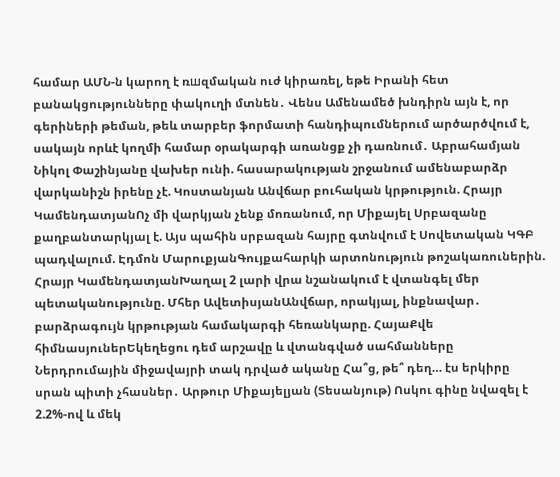համար ԱՄՆ-ն կարող է ռшզմական ուժ կիրառել, եթե Իրանի հետ բանակցությունները փակուղի մտնեն․ Վենս Ամենամեծ խնդիրն այն է, որ գերիների թեման, թեև տարբեր ֆորմատի հանդիպումներում արծարծվում է, սակայն որևէ կողմի համար օրակարգի առանցք չի դառնում․ Աբրահամյան Նիկոլ Փաշինյանը վախեր ունի. հասարակության շրջանում ամենաբարձր վարկանիշն իրենը չէ. Կոստանյան Անվճար բուհական կրթություն. Հրայր ԿամենդատյանՈչ մի վարկյան չենք մոռանում, որ Միքայել Սրբազանը քաղբանտարկյալ է. Այս պահին սրբազան հայրը գտնվում է Սովետական ԿԳԲ պադվալում. Էդմոն ՄարուքյանԳույքահարկի արտոնություն թոշակառուներին. Հրայր ԿամենդատյանԽաղալ 2 լարի վրա նշանակում է վտանգել մեր պետականությունը. Մհեր ԱվետիսյանԱնվճար, որակյալ, ինքնավար․ բարձրագույն կրթության համակարգի հեռանկարը. ՀայաՔվե հիմնասյուներԵկեղեցու դեմ արշավը և վտանգված սահմանները Ներդրումային միջավայրի տակ դրված ականը Հա՞ց, թե՞ դեղ… էս երկիրը սրան պիտի չհասներ․ Արթուր Միքայելյան (Տեսանյութ) Ոսկու գինը նվազել է 2.2%-ով և մեկ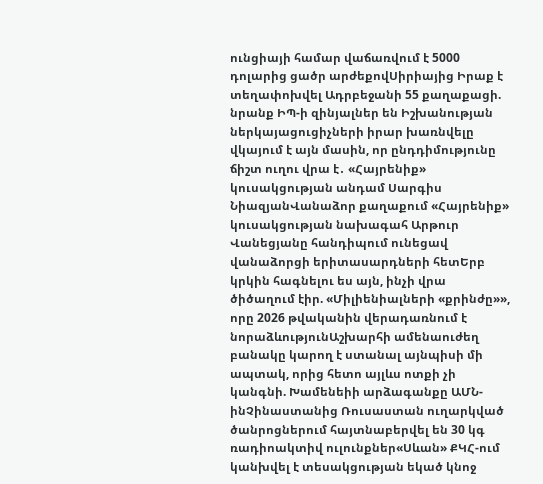ունցիայի համար վաճառվում է 5000 դոլարից ցածր արժեքովՍիրիայից Իրաք է տեղափոխվել Ադրբեջանի 55 քաղաքացի. նրանք ԻՊ-ի զինյալներ են Իշխանության ներկայացուցիչների իրար խառնվելը վկայում է այն մասին, որ ընդդիմությունը ճիշտ ուղու վրա է․ «Հայրենիք» կուսակցության անդամ Սարգիս ՆիազյանՎանաձոր քաղաքում «Հայրենիք» կուսակցության նախագահ Արթուր Վանեցյանը հանդիպում ունեցավ վանաձորցի երիտասարդների հետԵրբ կրկին հագնելու ես այն, ինչի վրա ծիծաղում էիր. «Միլիենիալների «քրինժը»», որը 2026 թվականին վերադառնում է նորաձևությունԱշխարհի ամենաուժեղ բանակը կարող է ստանալ այնպիսի մի ապտակ, որից հետո այլևս ոտքի չի կանգնի. Խամենեիի արձագանքը ԱՄՆ-ինՉինաստանից Ռուսաստան ուղարկված ծանրոցներում հայտնաբերվել են 30 կգ ռադիոակտիվ ուլունքներ«Սևան» ՔԿՀ-ում կանխվել է տեսակցության եկած կնոջ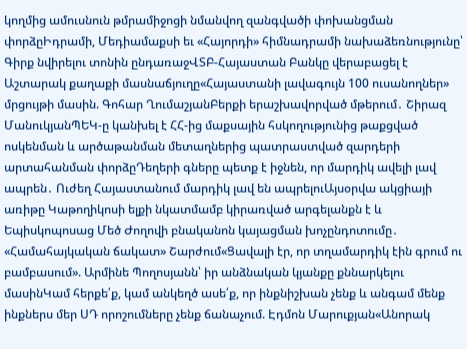կողմից ամուսնուն թմրամիջոցի նմանվող զանգվածի փոխանցման փորձըԻդրամի, Մեդիամաքսի եւ «Հայորդի» հիմնադրամի նախաձեռնությունը՝ Գիրք նվիրելու տոնին ընդառաջՎՏԲ-Հայաստան Բանկը վերաբացել է Աշտարակ քաղաքի մասնաճյուղը«Հայաստանի լավագույն 100 ուսանողներ» մրցույթի մասին. Գոհար ՂումաշյանԲերքի երաշխավորված մթերում․ Շիրազ ՄանուկյանՊԵԿ-ը կանխել է ՀՀ-ից մաքսային հսկողությունից թաքցված ոսկենման և արծաթանման մետաղներից պատրաստված զարդերի արտահանման փորձըԴեղերի գները պետք է իջնեն, որ մարդիկ ավելի լավ ապրեն․ Ուժեղ Հայաստանում մարդիկ լավ են ապրելուԱյսօրվա ակցիայի առիթը Կաթողիկոսի ելքի նկատմամբ կիրառված արգելանքն է և Եպիսկոպոսաց Մեծ Ժողովի բնականոն կայացման խոչընդոտումը․ «Համահայկական ճակատ» Շարժում«Ցավալի էր, որ տղամարդիկ էին գրում ու բամբասում». Արմինե Պողոսյանն՝ իր անձնական կյանքը քննարկելու մասինԿամ հերքե՛ք, կամ անկեղծ ասե՛ք, որ ինքնիշխան չենք և անգամ մենք ինքներս մեր ՍԴ որոշումները չենք ճանաչում. Էդմոն Մարուքյան«Անորակ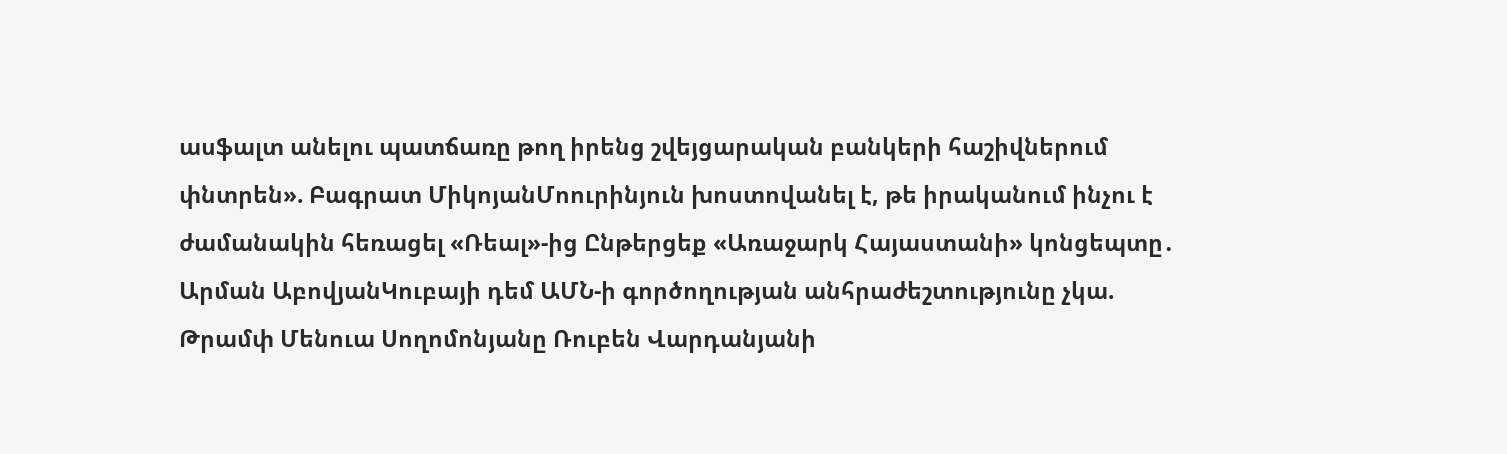ասֆալտ անելու պատճառը թող իրենց շվեյցարական բանկերի հաշիվներում փնտրեն». Բագրատ ՄիկոյանՄոուրինյուն խոստովանել է, թե իրականում ինչու է ժամանակին հեռացել «Ռեալ»-ից Ընթերցեք «Առաջարկ Հայաստանի» կոնցեպտը․ Արման ԱբովյանԿուբայի դեմ ԱՄՆ-ի գործողության անհրաժեշտությունը չկա. Թրամփ Մենուա Սողոմոնյանը Ռուբեն Վարդանյանի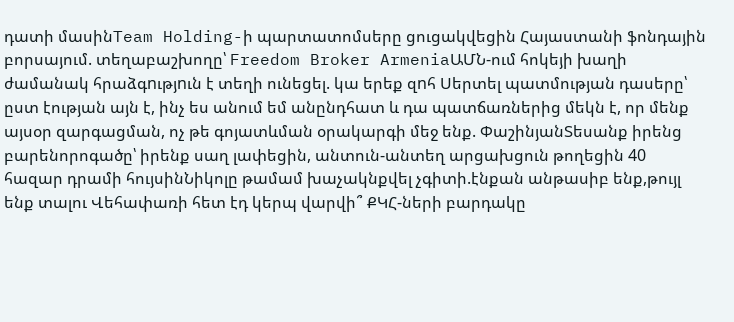դատի մասինTeam Holding-ի պարտատոմսերը ցուցակվեցին Հայաստանի ֆոնդային բորսայում. տեղաբաշխողը՝ Freedom Broker ArmeniaԱՄՆ-ում հոկեյի խաղի ժամանակ հրաձգnւթյnւն է տեղի ունեցել. կա երեք զnհ Սերտել պատմության դասերը՝ ըստ էության այն է, ինչ ես անում եմ անընդհատ և դա պատճառներից մեկն է, որ մենք այսօր զարգացման, ոչ թե գոյատևման օրակարգի մեջ ենք. ՓաշինյանՏեսանք իրենց բարենորոգածը՝ իրենք սաղ լափեցին, անտուն-անտեղ արցախցուն թողեցին 40 հազար դրամի հույսինՆիկոլը թամամ խաչակնքվել չգիտի.էնքան անթասիբ ենք,թույլ ենք տալու Վեհափառի հետ էդ կերպ վարվի՞ ՔԿՀ-ների բարդակը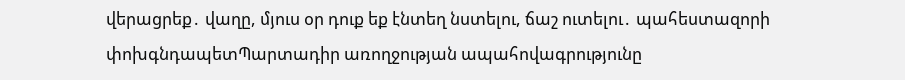վերացրեք․ վաղը, մյուս օր դուք եք էնտեղ նստելու, ճաշ ուտելու․ պահեստազորի փոխգնդապետՊարտադիր առողջության ապահովագրությունը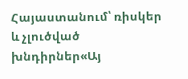Հայաստանում՝ ռիսկեր և չլուծված խնդիրներ«Այ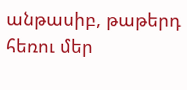անթասիբ, թաթերդ հեռու մեր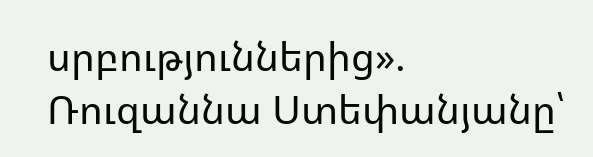սրբություններից». Ռուզաննա Ստեփանյանը՝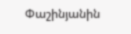Փաշինյանին